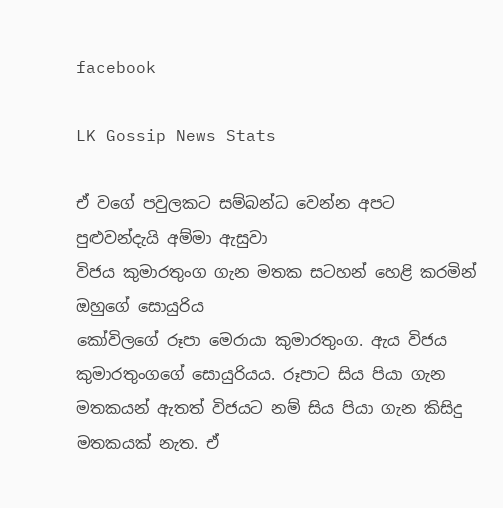facebook

LK Gossip News Stats

ඒ වගේ පවුලකට සම්බන්ධ වෙන්න අපට පුළුවන්දැයි අම්මා ඇසුවා                                                                          විජය කුමාරතුංග ගැන මතක සටහන් හෙළි කරමින් ඔහුගේ සොයුරිය                                                                                         කෝවිලගේ රූපා මෙරායා කුමාරතුංග. ඇය විජය කුමාරතුංගගේ සොයුරියය. රූපාට සිය පියා ගැන මතකයන් ඇතත් විජයට නම් සිය පියා ගැන කිසිදු මතකයක් නැත. ඒ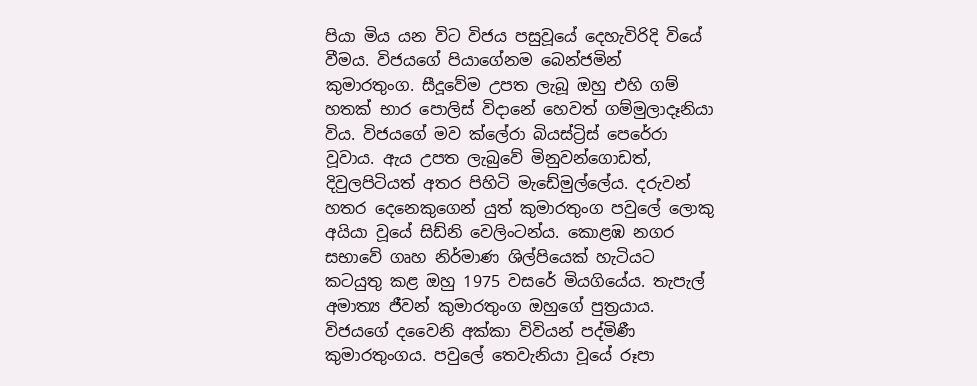පියා මිය යන විට විජය පසුවූයේ දෙහැවිරිදි වියේ වීමය. විජයගේ පියාගේනම බෙන්ජමින් කුමාරතුංග. සීදූවේම උපත ලැබූ ඔහු එහි ගම් හතක් භාර ‍පොලිස් විදානේ හෙවත් ගම්මුලාදෑනියා විය. විජයගේ මව ක්‍ලේරා බියස්ට්‍රිස් පෙරේරා වූවාය. ඇය උපත ලැබුවේ මිනුවන්ගොඩත්, දිවුලපිටියත් අතර පිහිටි මැඩේමුල්‍ලේය. දරුවන් හතර දෙනෙකුගෙන් යුත් කුමාරතුංග පවු‍ලේ ලොකු අයියා වූයේ සිඩ්නි වෙලිංටන්ය. කොළඹ නගර සභාවේ ගෘහ නිර්මාණ ශිල්පියෙක් හැටියට කටයුතු කළ ඔහු 1975 වසරේ මියගියේය. තැපැල් අමාත්‍ය ජීවන් කුමාරතුංග ඔහුගේ පුත්‍රයාය. විජයගේ දවෛනි අක්කා විවියන් පද්මිණී කුමාරතුංගය. පවු‍ලේ තෙවැනියා වූයේ රූපා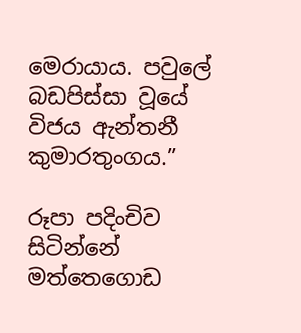මෙරායාය. පවු‍ලේ බඩපිස්සා වූයේ විජය ඇන්තනී කුමාරතුංගය.”

රූපා පදිංචිව සිටින්නේ මත්තෙගොඩ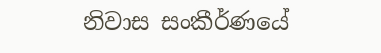නිවාස සංකීර්ණයේ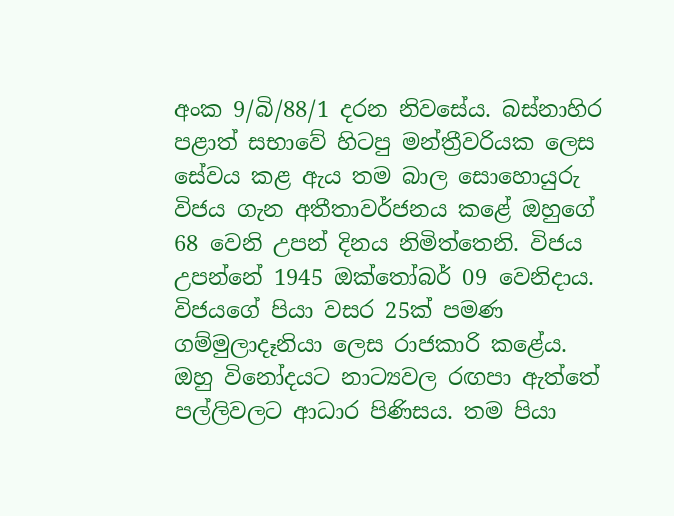අංක 9/බි/88/1 දරන නිවසේය. බස්නාහිර පළාත් සභාවේ හිටපු මන්ත්‍රීවරියක ලෙස සේවය කළ ඇය තම බාල සොහොයුරු විජය ගැන අතීතාවර්ජනය කළේ ඔහුගේ 68 වෙනි උපන් දිනය නිමිත්තෙනි. විජය උපන්නේ 1945 ඔක්තෝබර් 09 වෙනිදාය.
විජයගේ පියා වසර 25ක් පමණ ගම්මුලාදෑනියා ලෙස රාජකාරි කළේය. ඔහු විනෝදයට නාට්‍යවල රඟපා ඇත්තේ පල්ලිවලට ආධාර පිණිසය. තම පියා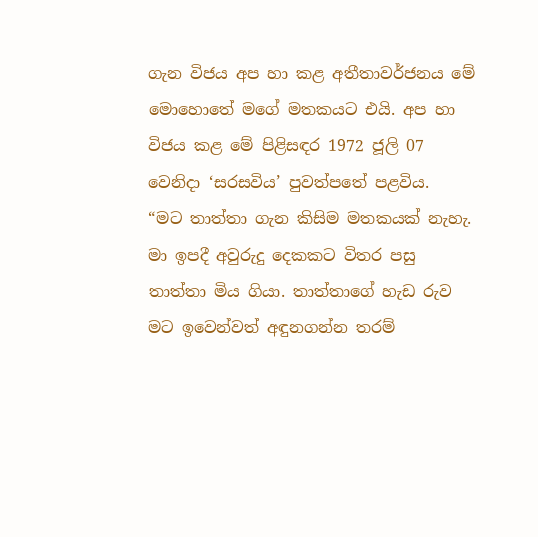ගැන විජය අප හා කළ අතීතාවර්ජනය මේ මොහොතේ මගේ මතකයට එයි. අප හා විජය කළ මේ පිළිසඳර 1972 ජූලි 07 වෙනිදා ‘සරසවිය’ පුවත්පතේ පළවිය.
“මට තාත්තා ගැන කිසිම මතකයක් නැහැ. මා ඉපදී අවුරුදු දෙකකට විතර පසු තාත්තා මිය ගියා. තාත්තාගේ හැඩ රුව මට ඉවෙන්වත් අඳුනගන්න තරම්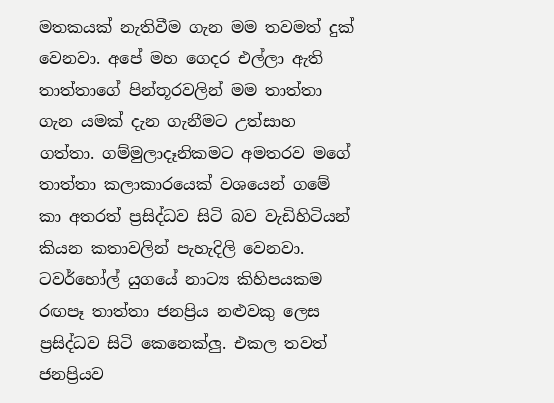මතකයක් නැතිවීම ගැන මම තවමත් දුක් වෙනවා. අපේ මහ ගෙදර එල්ලා ඇති තාත්තාගේ පින්තූරවලින් මම තාත්තා ගැන යමක් දැන ගැනීමට උත්සාහ ගත්තා. ගම්මුලාදෑනිකමට අමතරව මගේ තාත්තා කලාකාරයෙක් වශයෙන් ගමේ කා අතරත් ප්‍රසිද්ධව සිටි බව වැඩිහිටියන් කියන කතාවලින් පැහැදිලි වෙනවා. ටවර්හෝල් යුගයේ නාට්‍ය කිහිපයකම රඟපෑ තාත්තා ජනප්‍රිය නළුවකු ලෙස ප්‍රසිද්ධව සිටි කෙනෙක්ලු. එකල තවත් ජනප්‍රියව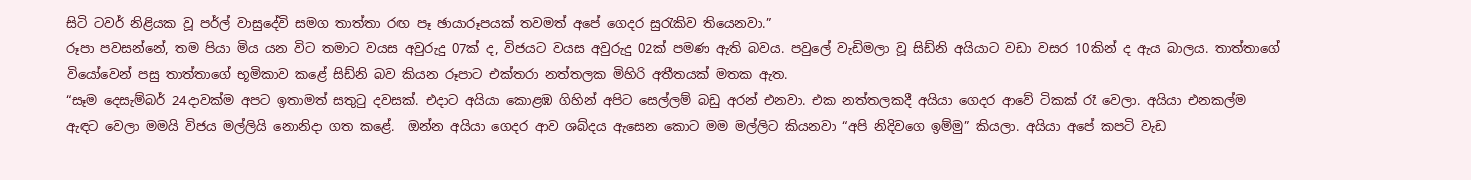සිටි ටවර් නිළියක වූ පර්ල් වාසුදේවි සමග තාත්තා රඟ පෑ ඡායාරූපයක් තවමත් අපේ ගෙදර සුරැකිව තියෙනවා.”
රූපා පවසන්නේ, තම පියා මිය යන විට තමාට වයස අවුරුදු 07ක් ද, විජයට වයස අවුරුදු 02ක් පමණ ඇති බවය. පවු‍ලේ වැඩිමලා වූ සිඩ්නි අයියාට වඩා වසර 10කින් ද ඇය බාලය. තාත්තාගේ වියෝවෙන් පසු තාත්තාගේ භූමිකාව කළේ සිඩ්නි බව කියන රූපාට එක්තරා නත්තලක මිහිරි අතීතයක් මතක ඇත.
“සෑම දෙසැම්බර් 24දාවක්ම අපට ඉතාමත් සතුටු දවසක්. එදාට අයියා කොළඹ ගිහින් අපිට සෙල්ලම් බඩු අරන් එනවා. එක නත්තලකදී අයියා ගෙදර ආවේ ටිකක් රෑ වෙලා. අයියා එනකල්ම ඇඳට වෙලා මමයි විජය මල්ලියි නොනිදා ගත කළේ.  ඔන්න අයියා ගෙදර ආව ශබ්දය ඇසෙන කොට මම මල්ලිට කියනවා “අපි නිදිවගෙ ඉම්මු” කියලා. අයියා අපේ කපටි වැඩ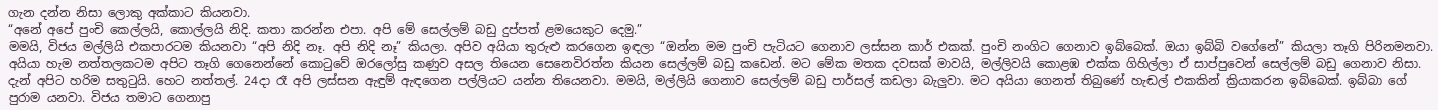ගැන දන්න නිසා ලොකු අක්කාට කියනවා.
“අනේ අපේ පුංචි කෙල්ලයි, කොල්ලයි නිදි. කතා කරන්න එපා. අපි මේ සෙල්ලම් බඩු දුප්පත් ළමයෙකුට දෙමු.”
මමයි, විජය මල්ලියි එකපාරටම කියනවා “අපි නිදි නෑ. අපි නිදි නෑ” කියලා. අපිව අයියා තුරුළු කරගෙන ඉඳලා “ඔන්න මම පුංචි පැටියට ගෙනාව ලස්සන කාර් එකක්. පුංචි නංගිට ගෙනාව ඉබ්බෙක්. ඔයා ඉබ්බි වගේනේ” කියලා තෑගි පිරිනමනවා. අයියා හැම නත්තලකටම අපිට තෑගි ගෙනෙන්නේ කොටුවේ ඔරලෝසු කණුව අසල තියෙන සෙනෙවිරත්න කියන සෙල්ලම් බඩු කඩෙන්. මට මේක මතක දවසක් මාවයි, මල්ලිවයි කොළඹ එක්ක ගිහිල්ලා ඒ සාප්පුවෙන් සෙල්ලම් බඩු ගෙනාව නිසා.
දැන් අපිට හරිම සතුටුයි. හෙට නත්තල්. 24දා රෑ අපි ලස්සන ඇඳුම් ඇඳගෙන පල්ලියට යන්න තියෙනවා. මමයි, මල්ලියි ගෙනාව සෙල්ලම් බඩු පාර්සල් කඩලා බැලුවා. මට අයියා ගෙනත් තිබුණේ හැඬල් එකකින් ක්‍රියාකරන ඉබ්බෙක්. ඉබ්බා ගේ පුරාම යනවා. විජය තමාට ගෙනාපු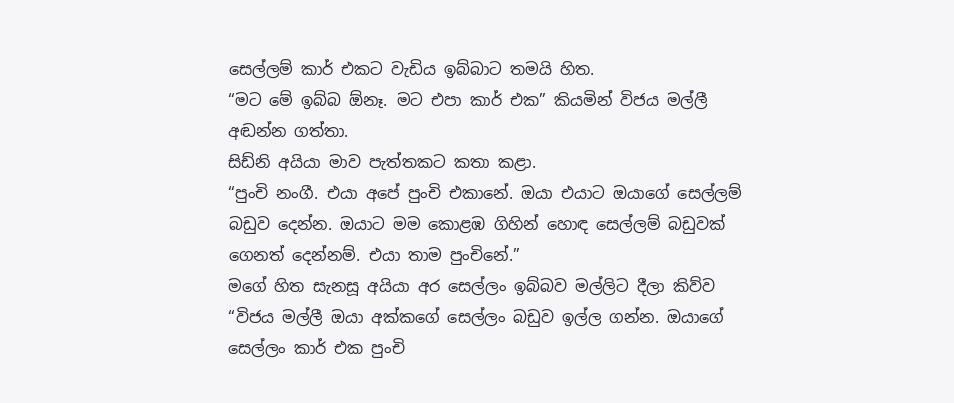සෙල්ලම් කාර් එකට වැඩිය ඉබ්බාට තමයි හිත.
“මට මේ ඉබ්බ ඕනෑ. මට එපා කාර් එක” කියමින් විජය මල්ලී අඬන්න ගත්තා.
සිඩ්නි අයියා මාව පැත්තකට කතා කළා.
“පුංචි නංගී. එයා අපේ පුංචි එකානේ. ඔයා එයාට ඔයාගේ සෙල්ලම් බඩුව දෙන්න. ඔයාට මම කොළඹ ගිහින් හොඳ සෙල්ලම් බඩුවක් ගෙනත් දෙන්නම්. එයා තාම පුංචිනේ.”
මගේ හිත සැනසූ අයියා අර සෙල්ලං ඉබ්බව මල්ලිට දීලා කිව්ව “විජය මල්ලී ඔයා අක්කගේ සෙල්ලං බඩුව ඉල්ල ගන්න. ඔයාගේ සෙල්ලං කාර් එක පුංචි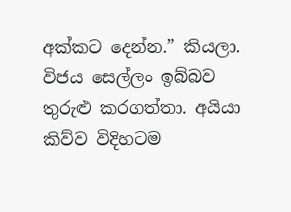අක්කට දෙන්න.” කියලා.
විජය සෙල්ලං ඉබ්බව තුරුළු කරගත්තා. අයියා කිව්ව විදිහටම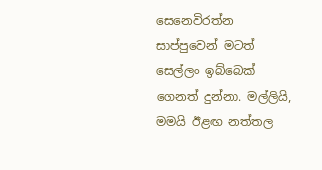සෙනෙවිරත්න සාප්පුවෙන් මටත් සෙල්ලං ඉබ්බෙක් ගෙනත් දුන්නා. මල්ලියි, මමයි ඊළඟ නත්තල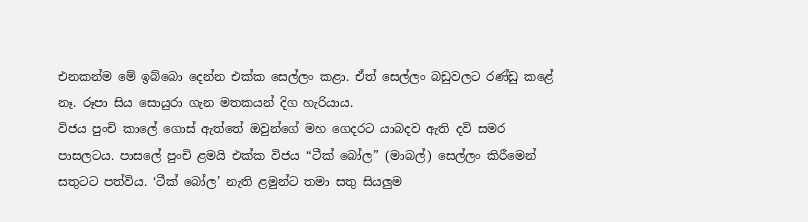එනකන්ම මේ ඉබ්බො දෙන්න එක්ක සෙල්ලං කළා. ඒත් සෙල්ලං බඩුවලට රණ්ඩු කළේ නෑ. රූපා සිය සොයුරා ගැන මතකයන් දිග හැරියාය.
විජය පුංචි කා‍ලේ ගොස් ඇත්තේ ඔවුන්ගේ මහ ගෙදරට යාබදව ඇති දවි සමර පාසලටය. පාස‍ලේ පුංචි ළමයි එක්ක විජය “ටීක් බෝල” (මාබල්) සෙල්ලං කිරීමෙන් සතුටට පත්විය. ‘ටීක් බෝල’ නැති ළමුන්ට තමා සතු සියලුම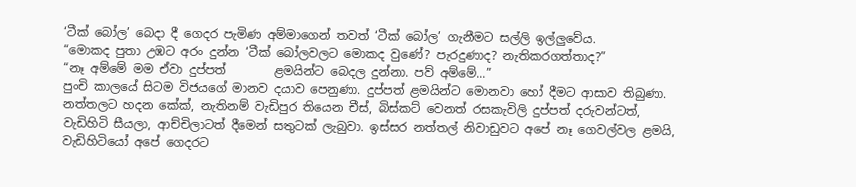‘ටීක් බෝල’ බෙදා දී ගෙදර පැමිණ අම්මාගෙන් තවත් ‘ටීක් බෝල’ ගැනීමට සල්ලි ඉල්ලුවේය.
“මොකද පුතා උඹට අරං දුන්න ‘ටීක් බෝලවලට මොකද වුණේ? පැරදුණාද? නැතිකරගත්තාද?”
“නෑ අම්මේ මම ඒවා දුප්පත්        ළමයින්ට බෙදල දුන්නා. පව් අම්මේ...”                                                                                                                                                                                                                              පුංචි කාලයේ සිටම විජයගේ මානව දයාව පෙනුණා. දුප්පත් ළමයින්ට මොනවා හෝ දීමට ආසාව තිබුණා. නත්තලට හදන කේක්, නැතිනම් වැඩිපුර තියෙන චීස්, බිස්කට් වෙනත් රසකැවිලි දුප්පත් දරුවන්ටත්, වැඩිහිටි සීයලා, ආච්චිලාටත් දීමෙන් සතුටක් ලැබුවා. ඉස්සර නත්තල් නිවාඩුවට අපේ නෑ ගෙවල්වල ළමයි, වැඩිහිටියෝ අපේ ගෙදරට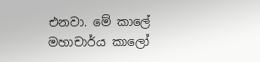එනවා. මේ කා‍ලේ මහාචාර්ය කාලෝ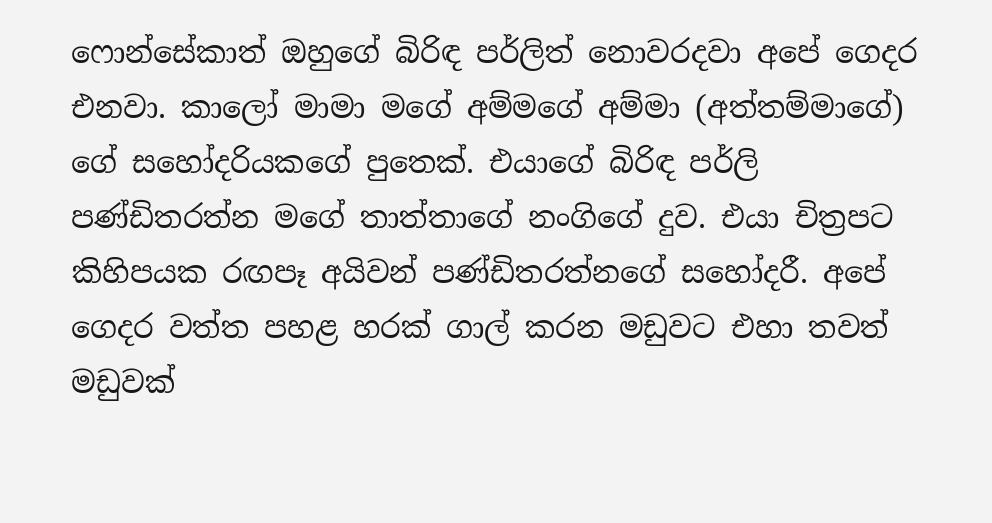ෆොන්සේකාත් ඔහුගේ බිරිඳ පර්ලිත් නොවරදවා අපේ ගෙදර එනවා. කාලෝ මාමා මගේ අම්මගේ අම්මා (අත්තම්මාගේ) ගේ සහෝදරියකගේ පුතෙක්. එයාගේ බිරිඳ පර්ලි පණ්ඩිතරත්න මගේ තාත්තාගේ නංගිගේ දුව. එයා චිත්‍රපට කිහිපයක රඟපෑ අයිවන් පණ්ඩිතරත්නගේ සහෝදරී. අපේ ගෙදර වත්ත පහළ හරක් ගාල් කරන මඩුවට එහා තවත් මඩුවක්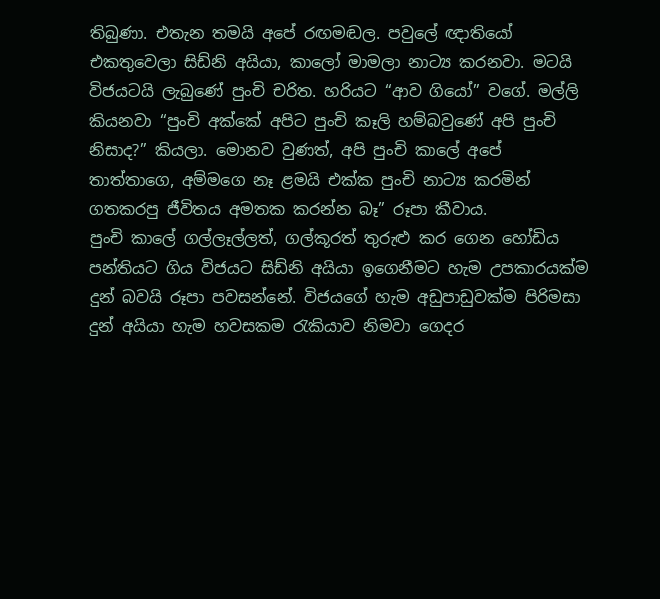තිබුණා. එතැන තමයි අපේ රඟමඬල. පවු‍ලේ ඥාතියෝ එකතුවෙලා සිඩ්නි අයියා, කාලෝ මාමලා නාට්‍ය කරනවා. මටයි විජයටයි ලැබුණේ පුංචි චරිත. හරියට “ආව ගියෝ” වගේ. මල්ලි කියනවා “පුංචි අක්කේ අපිට පුංචි කෑලි හම්බවුණේ අපි පුංචි නිසාද?” කියලා. මොනව වුණත්, අපි පුංචි කා‍ලේ අපේ තාත්තාගෙ, අම්මගෙ නෑ ළමයි එක්ක පුංචි නාට්‍ය කරමින් ගතකරපු ජීවිතය අමතක කරන්න බෑ” රූපා කීවාය.
පුංචි කා‍ලේ ගල්ලෑල්ලත්, ගල්කූරත් තුරුළු කර ගෙන හෝඩිය පන්තියට ගිය විජයට සිඩ්නි අයියා ඉගෙනීමට හැම උපකාරයක්ම දුන් බවයි රූපා පවසන්නේ. විජයගේ හැම අඩුපාඩුවක්ම පිරිමසා දුන් අයියා හැම හවසකම රැකියාව නිමවා ගෙදර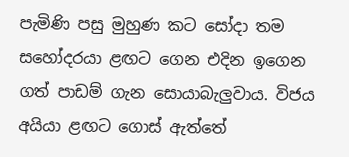පැමිණි පසු මුහුණ කට සෝදා තම සහෝදරයා ළඟට ගෙන එදින ඉගෙන ගත් පාඩම් ගැන සොයාබැලුවාය. විජය අයියා ළඟට ගොස් ඇත්තේ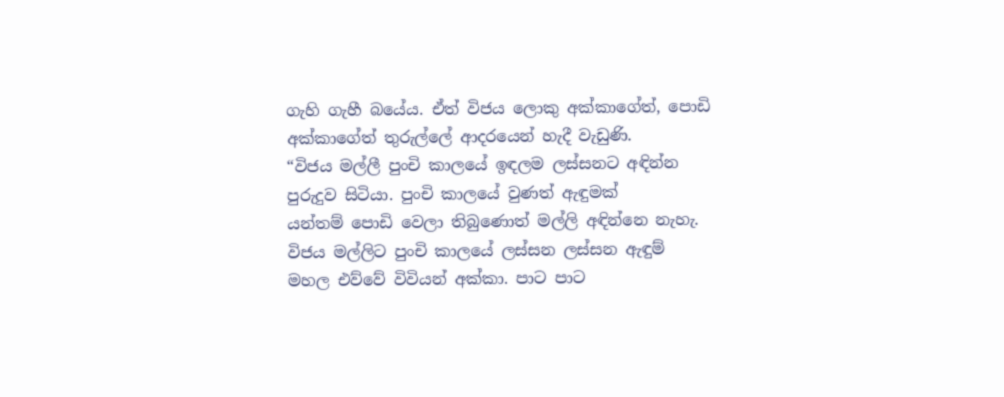ගැහි ගැහී බයේය. ඒත් විජය ලොකු අක්කාගේත්, පොඩි අක්කාගේත් තුරුල්‍ලේ ආදරයෙන් හැදී වැඩුණි.
“විජය මල්ලී පුංචි කාලයේ ඉඳලම ලස්සනට අඳින්න පුරුදුව සිටියා. පුංචි කාලයේ වුණත් ඇඳුමක් යන්තම් ‍පොඩි වෙලා තිබුණොත් මල්ලි අඳින්නෙ නැහැ. විජය මල්ලිට පුංචි කාලයේ ලස්සන ලස්සන ඇඳුම් මහල එව්වේ විවියන් අක්කා. පාට පාට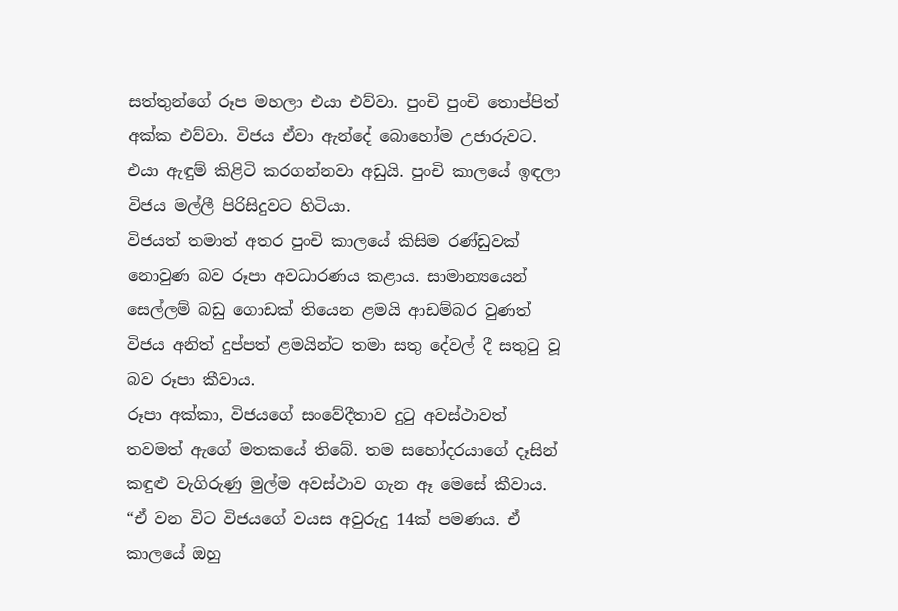සත්තුන්ගේ රූප මහලා එයා එව්වා. පුංචි පුංචි තොප්පිත් අක්ක එව්වා. විජය ඒවා ඇන්දේ බොහෝම උජාරුවට. එයා ඇඳුම් කිළිටි කරගන්නවා අඩුයි. පුංචි කාලයේ ඉඳලා විජය මල්ලී පිරිසිදුවට හිටියා.
විජයත් තමාත් අතර පුංචි කාලයේ කිසිම රණ්ඩුවක් නොවුණ බව රූපා අවධාරණය කළාය. සාමාන්‍යයෙන් සෙල්ලම් බඩු ගොඩක් තියෙන ළමයි ආඩම්බර වුණත් විජය අනිත් දුප්පත් ළමයින්ට තමා සතු දේවල් දී සතුටු වූ බව රූපා කීවාය.
රූපා අක්කා, විජයගේ සංවේදීතාව දුටු අවස්ථාවත් තවමත් ඇගේ මතකයේ තිබේ. තම සහෝදරයාගේ දෑසින් කඳුළු වැගිරුණු මුල්ම අවස්ථාව ගැන ඈ මෙසේ කීවාය.
“ඒ වන විට විජයගේ වයස අවුරුදු 14ක් පමණය. ඒ කාලයේ ඔහු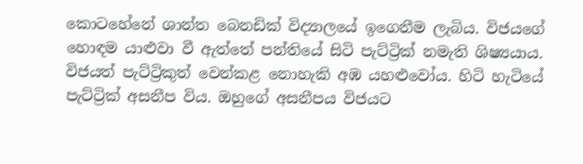කොටහේනේ ශාන්ත බෙනඩික් විද්‍යාලයේ ඉගෙනීම ලැබිය. විජයගේ හොඳම යාළුවා වී ඇත්තේ පන්තියේ සිටි පැට්ට්‍රික් නමැති ශිෂ්‍යයාය. විජයත් පැට්ට්‍රිකුත් වෙන්කළ නොහැකි අඹ යහළුවෝය. හිටි හැටියේ පැට්ට්‍රික් අසනීප විය. ඔහුගේ අසනීපය විජයට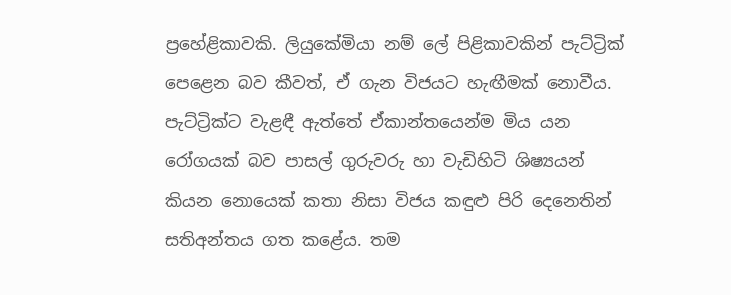ප්‍රහේළිකාවකි. ලියුකේමියා නම් ‍ලේ පිළිකාවකින් පැට්ට්‍රික් පෙළෙන බව කීවත්, ඒ ගැන විජයට හැඟීමක් නොවීය. පැට්ට්‍රික්ට වැළඳී ඇත්තේ ඒකාන්තයෙන්ම මිය යන රෝගයක් බව පාසල් ගුරුවරු හා වැඩිහිටි ශිෂ්‍යයන් කියන නොයෙක් කතා නිසා විජය කඳුළු පිරි දෙනෙතින් සතිඅන්තය ගත කළේය. තම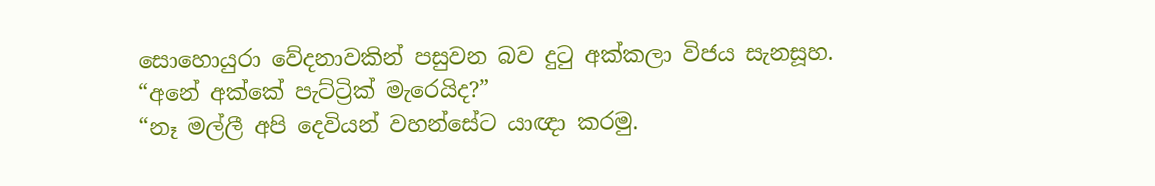සොහොයුරා වේදනාවකින් පසුවන බව දුටු අක්කලා විජය සැනසූහ.
“අනේ අක්කේ පැට්ට්‍රික් මැරෙයිද?”
“නෑ මල්ලී අපි දෙවියන් වහන්සේට යාඥා කරමු.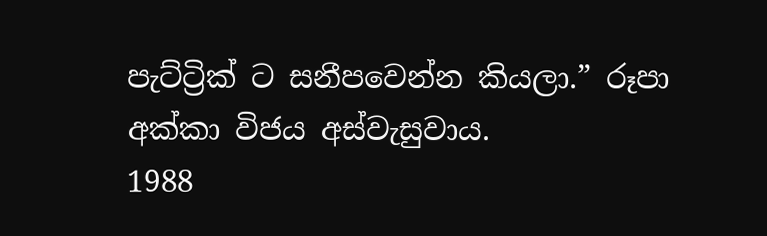පැට්ට්‍රික් ට සනීපවෙන්න කියලා.” රූපා අක්කා විජය අස්වැසුවාය.
1988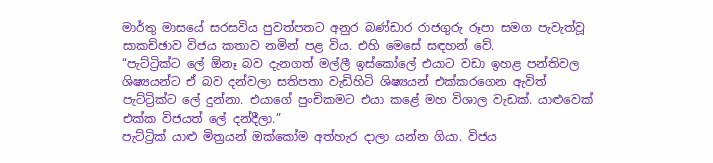මාර්තු මාසයේ සරසවිය පුවත්පතට අනුර බණ්ඩාර රාජගුරු රූපා සමග පැවැත්වූ සාකච්ඡාව විජය කතාව නමින් පළ විය. එහි මෙසේ සඳහන් වේ.
“පැට්ට්‍රික්ට ‍ලේ ඕනෑ බව දැනගත් මල්ලී ඉස්කෝ‍ලේ එයාට වඩා ඉහළ පන්තිවල ශිෂ්‍යයන්ට ඒ බව දන්වලා සතිපතා වැඩිහිටි ශිෂ්‍යයන් එක්කරගෙන ඇවිත් පැට්ට්‍රික්ට ‍ලේ දුන්නා. එයාගේ පුංචිකමට එයා කළේ මහ විශාල වැඩක්. යාළුවෙක් එක්ක විජයත් ‍ලේ දන්දීලා.”
පැට්ට්‍රික් යාළු මිත්‍රයන් ඔක්කෝම අත්හැර දාලා යන්න ගියා. විජය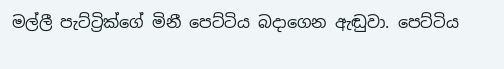මල්ලී පැට්ට්‍රික්ගේ මිනී පෙට්ටිය බදාගෙන ඇඬුවා. පෙට්ටිය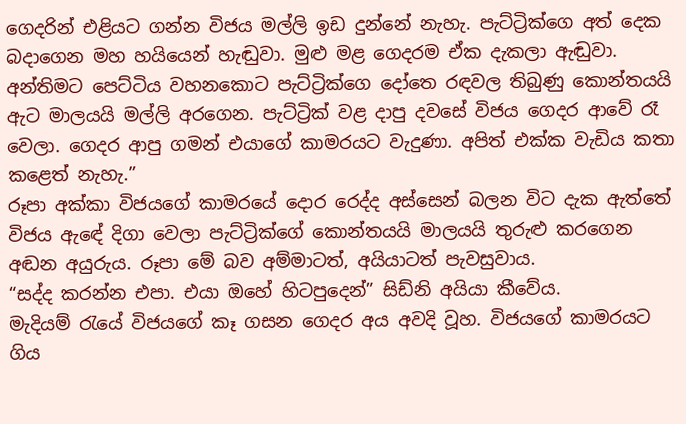ගෙදරින් එළියට ගන්න විජය මල්ලි ඉඩ දුන්නේ නැහැ. පැට්ට්‍රික්ගෙ අත් දෙක බදාගෙන මහ හයියෙන් හැඬුවා. මුළු මළ ගෙදරම ඒක දැකලා ඇඬුවා.
අන්තිමට පෙට්ටිය වහනකොට පැට්ට්‍රික්ගෙ දෝතෙ රඳවල තිබුණු කොන්තයයි ඇට මාලයයි මල්ලි අරගෙන. පැට්ට්‍රික් වළ දාපු දවසේ විජය ගෙදර ආවේ රෑ වෙලා. ගෙදර ආපු ගමන් එයාගේ කාමරයට වැදුණා. අපිත් එක්ක වැඩිය කතා කළෙත් නැහැ.”
රූපා අක්කා විජයගේ කාමරයේ දොර රෙද්ද අස්සෙන් බලන විට දැක ඇත්තේ විජය ඇඳේ දිගා වෙලා පැට්ට්‍රික්ගේ කොන්තයයි මාලයයි තුරුළු කරගෙන අඬන අයුරුය. රූපා මේ බව අම්මාටත්, අයියාටත් පැවසුවාය.
“සද්ද කරන්න එපා. එයා ඔහේ හිටපුදෙන්” සිඩ්නි අයියා කීවේය.
මැදියම් රැයේ විජයගේ කෑ ගසන ගෙදර අය අවදි වූහ. විජයගේ කාමරයට ගිය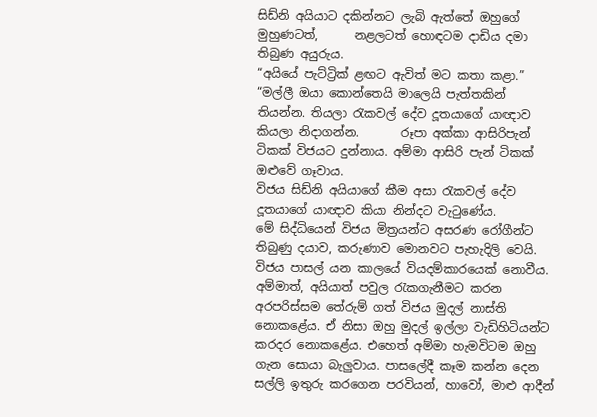සිඩ්නි අයියාට දකින්නට ලැබි ඇත්තේ ඔහුගේ මුහුණටත්,      නළලටත් හොඳටම දාඩිය දමා තිබුණ අයුරුය.
“අයියේ පැට්ට්‍රික් ළඟට ඇවිත් මට කතා කළා.”
“මල්ලී ඔයා කොන්තෙයි මාලෙයි පැත්තකින් තියන්න. තියලා රැකවල් දේව දූතයාගේ යාඥාව කියලා නිදාගන්න.       රූපා අක්කා ආසිරිපැන් ටිකක් විජයට දුන්නාය. අම්මා ආසිරි පැන් ටිකක් ඔළුවේ ගෑවාය.
විජය සිඩ්නි අයියාගේ කීම අසා රැකවල් දේව දූතයාගේ යාඥාව කියා නින්දට වැටුණේය.
මේ සිද්ධියෙන් විජය මිත්‍රයන්ට අසරණ රෝගීන්ට තිබුණු දයාව, කරුණාව මොනවට පැහැදිලි වෙයි.
විජය පාසල් යන කාලයේ වියදම්කාරයෙක් නොවීය. අම්මාත්, අයියාත් පවුල රැකගැනීමට කරන අරපරිස්සම තේරුම් ගත් විජය මුදල් නාස්ති නොකළේය. ඒ නිසා ඔහු මුදල් ඉල්ලා වැඩිහිටියන්ට කරදර නොකළේය. එහෙත් අම්මා හැමවිටම ඔහු ගැන සොයා බැලුවාය. පාස‍ලේදී කෑම කන්න දෙන සල්ලි ඉතුරු කරගෙන පරවියන්, හාවෝ, මාළු ආදීන්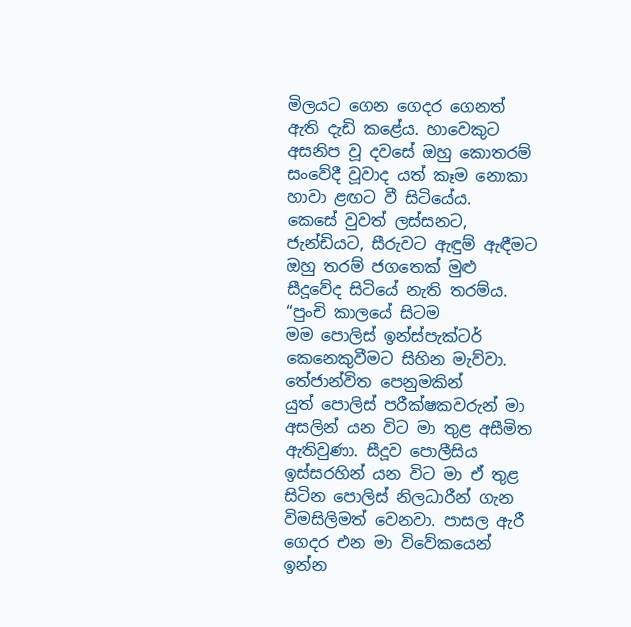මිලයට ගෙන ගෙදර ගෙනත් ඇති දැඩි කළේය. හාවෙකුට අසනිප වූ දවසේ ඔහු කොතරම් සංවේදී වූවාද යත් කෑම නොකා හාවා ළඟට වී සිටියේය.                                                                                                                                                                                                                                                   කෙසේ වුවත් ලස්සනට, ජැන්ඩියට, සීරුවට ඇඳුම් ඇඳීමට ඔහු තරම් ජගතෙක් මුළු සීදූවේද සිටියේ නැති තරම්ය.
“පුංචි කාලයේ සිටම මම ‍පොලිස් ඉන්ස්පැක්ටර් කෙනෙකුවීමට සිහින මැව්වා. තේජාන්විත පෙනුමකින් යුත් ‍පොලිස් පරීක්ෂකවරුන් මා අසලින් යන විට මා තුළ අසීමිත ඇතිවුණා. සීදූව ‍පොලීසිය ඉස්සරහින් යන විට මා ඒ තුළ සිටින ‍පොලිස් නිලධාරීන් ගැන විමසිලිමත් වෙනවා. පාසල ඇරී ගෙදර එන මා විවේකයෙන් ඉන්න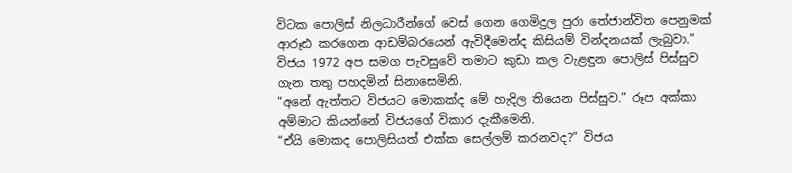විටක ‍පොලිස් නිලධාරීන්ගේ වෙස් ගෙන ගෙමිදුල පුරා තේජාන්විත පෙනුමක් ආරූඪ කරගෙන ආඩම්බරයෙන් ඇවිදීමෙන්ද කිසියම් වින්දනයක් ලැබුවා.” විජය 1972 අප සමග පැවසුවේ තමාට කුඩා කල වැළඳුන ‍පොලිස් පිස්සුව ගැන තතු පහදමින් සිනාසෙමිනි.
“අනේ ඇත්තට විජයට මොකක්ද මේ හැදිල තියෙන පිස්සුව.” රූප අක්කා අම්මාට කියන්නේ විජයගේ විකාර දැකීමෙනි.
“ඒයි මොකද ‍පොලිසියත් එක්ක සෙල්ලම් කරනවද?” විජය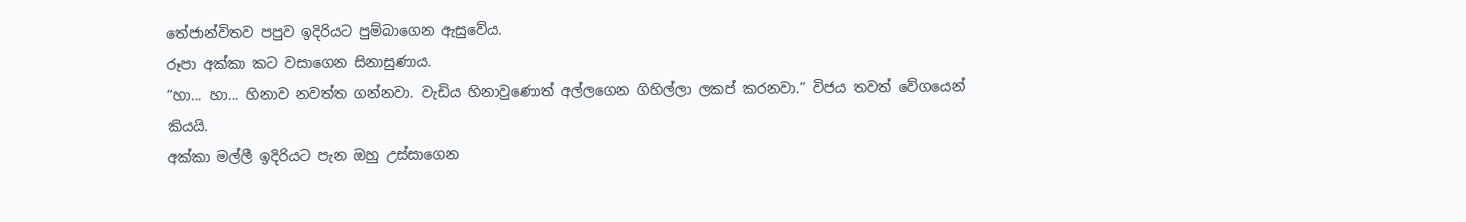තේජාන්විතව පපුව ඉදිරියට පුම්බාගෙන ඇසුවේය.
රූපා අක්කා කට වසාගෙන සිනාසුණාය.
“හා... හා... හිනාව නවත්ත ගන්නවා. වැඩිය හිනාවුණොත් අල්ලගෙන ගිහිල්ලා ලකප් කරනවා.” විජය තවත් වේගයෙන් කියයි.
අක්කා මල්ලී ඉදිරියට පැන ඔහු උස්සාගෙන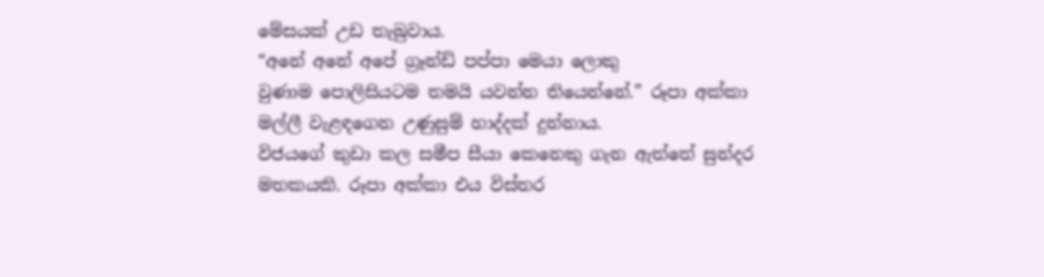මේසයක් උඩ තැබුවාය.
“අනේ අනේ අපේ ග්‍රෑන්ඩ් පප්පා මෙයා ලොකු වුණාම ‍පොලිසියටම තමයි යවන්න තියෙන්නේ.” රූපා අක්කා මල්ලී වැළඳගෙන උණුසුම් හාද්දක් දුන්නාය.
විජයගේ කුඩා කල සමීප සීයා කෙනෙකු ගැන ඇත්තේ සුන්දර මතකයකි. රූපා අක්කා එය විස්තර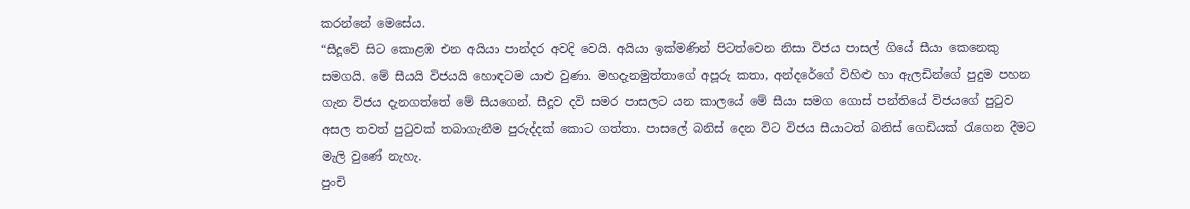කරන්නේ මෙසේය.
“සීදූවේ සිට කොළඹ එන අයියා පාන්දර අවදි වෙයි. අයියා ඉක්මණින් පිටත්වෙන නිසා විජය පාසල් ගියේ සීයා කෙනෙකු සමගයි. මේ සීයයි විජයයි හොඳටම යාළු වුණා. මහදැනමුත්තාගේ අපූරු කතා, අන්දරේගේ විහිළු හා ඇලඩින්ගේ පුදුම පහන ගැන විජය දැනගත්තේ මේ සීයගෙන්. සීදූව දවි සමර පාසලට යන කාලයේ මේ සීයා සමග ගොස් පන්තියේ විජයගේ පුටුව අසල තවත් පුටුවක් තබාගැනීම පුරුද්දක් කොට ගත්තා. පාස‍ලේ බනිස් දෙන විට විජය සීයාටත් බනිස් ගෙඩියක් රැගෙන දීමට මැලි වුණේ නැහැ.
පුංචි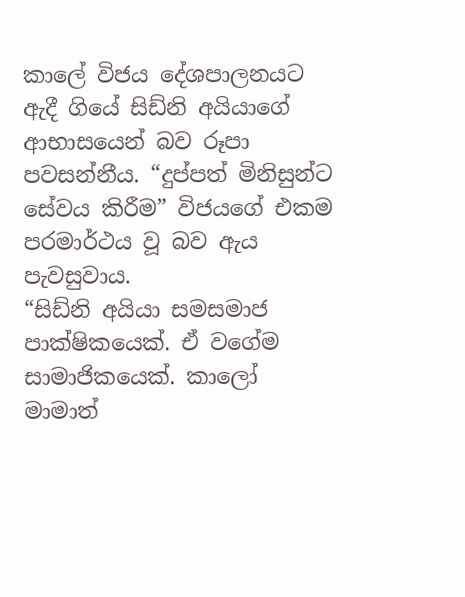කා‍ලේ විජය දේශපාලනයට ඇදී ගියේ සිඩ්නි අයියාගේ ආභාසයෙන් බව රූපා පවසන්නීය. “දුප්පත් මිනිසුන්ට සේවය කිරීම” විජයගේ එකම පරමාර්ථය වූ බව ඇය පැවසුවාය.
“සිඩ්නි අයියා සමසමාජ පාක්ෂිකයෙක්. ඒ වගේම සාමාජිකයෙක්. කාලෝ මාමාත්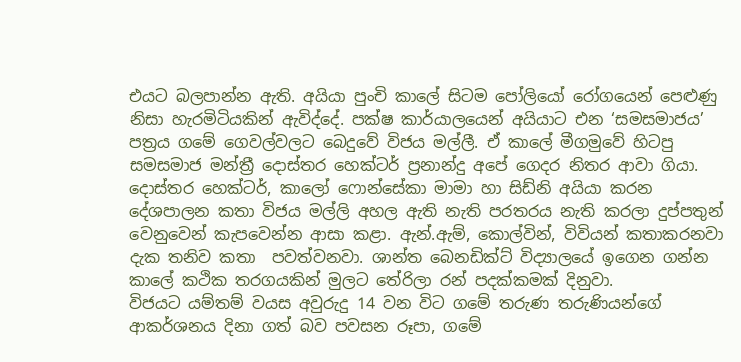එයට බලපාන්න ඇති. අයියා පුංචි කා‍ලේ සිටම ‍පෝලියෝ රෝගයෙන් පෙළුණු නිසා හැරමිටියකින් ඇවිද්දේ. පක්ෂ කාර්යාලයෙන් අයියාට එන ‘සමසමාජය’ පත්‍රය ගමේ ගෙවල්වලට බෙදුවේ විජය මල්ලී. ඒ කා‍ලේ මීගමුවේ හිටපු සමසමාජ මන්ත්‍රී දොස්තර හෙක්ටර් ප්‍රනාන්දු අපේ ගෙදර නිතර ආවා ගියා. දොස්තර හෙක්ටර්, කාලෝ ෆොන්සේකා මාමා හා සිඩ්නි අයියා කරන දේශපාලන කතා විජය මල්ලි අහල ඇති නැති පරතරය නැති කරලා දුප්පතුන් වෙනුවෙන් කැපවෙන්න ආසා කළා. ඇන්.ඇම්, කොල්වින්, විවියන් කතාකරනවා දැක තනිව කතා  පවත්වනවා. ශාන්ත බෙනඩික්ට් විද්‍යාලයේ ඉගෙන ගන්න කා‍ලේ කථික තරගයකින් මුලට තේරිලා රන් පදක්කමක් දිනුවා.
විජයට යම්තම් වයස අවුරුදු 14 වන විට ගමේ තරුණ තරුණියන්ගේ ආකර්ශනය දිනා ගත් බව පවසන රූපා, ගමේ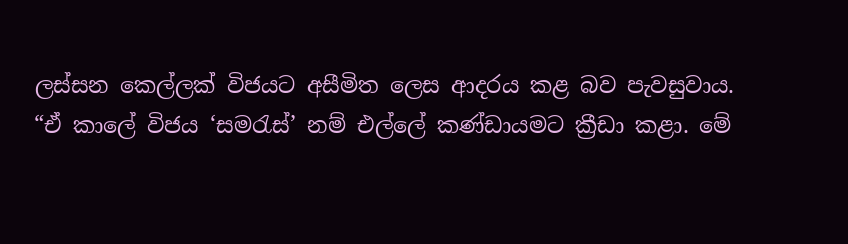ලස්සන කෙල්ලක් විජයට අසීමිත ලෙස ආදරය කළ බව පැවසුවාය.
“ඒ කා‍ලේ විජය ‘සමරැස්’ නම් එල්‍ලේ කණ්ඩායමට ක්‍රීඩා කළා. මේ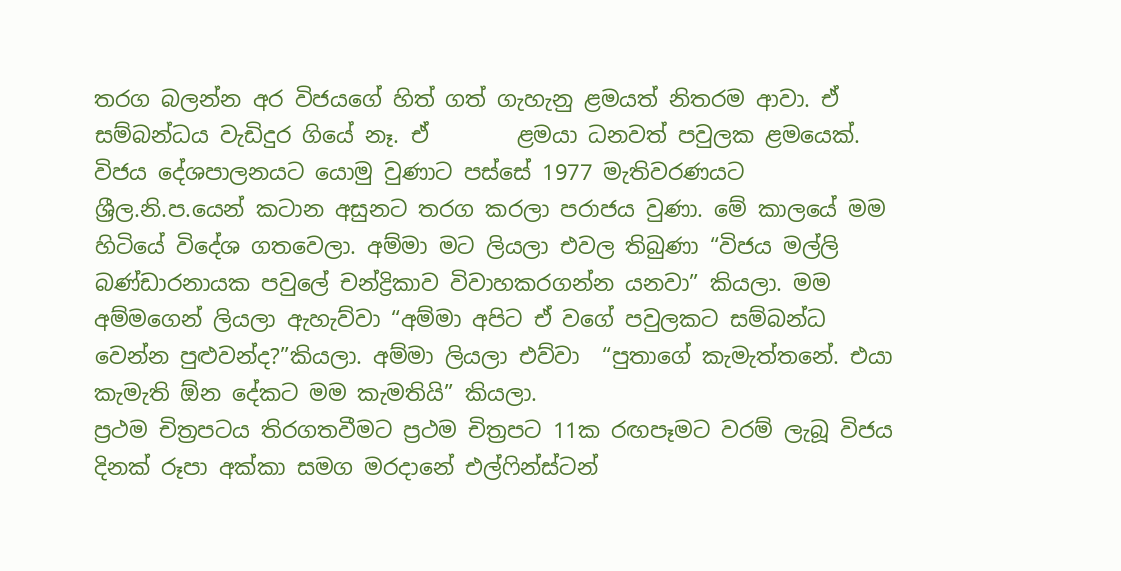තරග බලන්න අර විජයගේ හිත් ගත් ගැහැනු ළමයත් නිතරම ආවා. ඒ සම්බන්ධය වැඩිදුර ගියේ නෑ. ඒ        ළමයා ධනවත් පවුලක ළමයෙක්. විජය දේශපාලනයට යොමු වුණාට පස්සේ 1977 මැතිවරණයට ශ්‍රීල.නි.ප.යෙන් කටාන අසුනට තරග කරලා පරාජය වුණා. මේ කාලයේ මම හිටියේ විදේශ ගතවෙලා. අම්මා මට ලියලා එවල තිබුණා “විජය මල්ලි බණ්ඩාරනායක පවු‍ලේ චන්ද්‍රිකාව විවාහකරගන්න යනවා” කියලා. මම අම්මගෙන් ලියලා ඇහැව්වා “අම්මා අපිට ඒ වගේ පවුලකට සම්බන්ධ වෙන්න පුළුවන්ද?”කියලා. අම්මා ලියලා එව්වා  “පුතාගේ කැමැත්තනේ. එයා කැමැති ඕන දේකට මම කැමතියි” කියලා.
ප්‍රථම චිත්‍රපටය තිරගතවීමට ප්‍රථම චිත්‍රපට 11ක රඟපෑමට වරම් ලැබූ විජය දිනක් රූපා අක්කා සමග මරදානේ එල්ෆින්ස්ටන්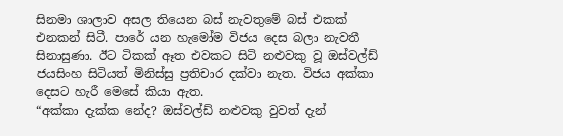සිනමා ශාලාව අසල තියෙන බස් නැවතුමේ බස් එකක් එනකන් සිටී. පාරේ යන හැමෝම විජය දෙස බලා නැවතී සිනාසුණා. ඊට ටිකක් ඈත එවකට සිටි නළුවකු වූ ඔස්වල්ඩ් ජයසිංහ සිටියත් මිනිස්සු ප්‍රතිචාර දක්වා නැත. විජය අක්කා දෙසට හැරී මෙසේ කියා ඇත.
“අක්කා දැක්ක නේද? ඔස්වල්ඩ් නළුවකු වුවත් දැන්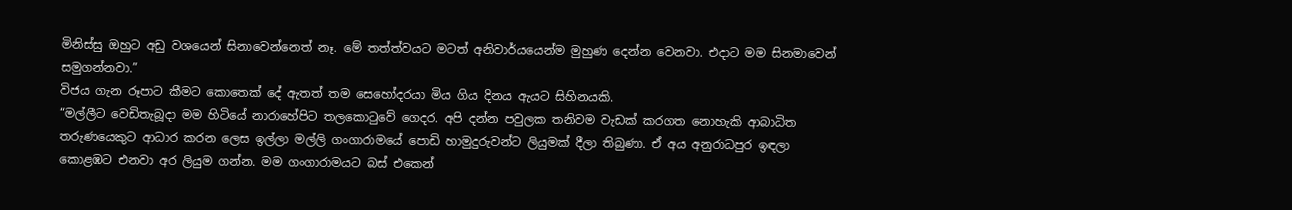මිනිස්සු ඔහුට අඩු වශයෙන් සිනාවෙන්නෙත් නෑ. මේ තත්ත්වයට මටත් අනිවාර්යයෙන්ම මුහුණ දෙන්න වෙනවා. එදාට මම සිනමාවෙන් සමුගන්නවා.”
විජය ගැන රූපාට කීමට කොතෙක් දේ ඇතත් තම සෙහෝදරයා මිය ගිය දිනය ඇයට සිහිනයකි.
“මල්ලීට වෙඩිතැබූදා මම හිටියේ නාරාහේපිට තලකොටුවේ ගෙදර. අපි දන්න පවුලක තනිවම වැඩක් කරගත නොහැකි ආබාධිත තරුණයෙකුට ආධාර කරන ලෙස ඉල්ලා මල්ලි ගංගාරාමයේ ‍පොඩි හාමුදුරුවන්ට ලියුමක් දීලා තිබුණා. ඒ අය අනුරාධපුර ඉඳලා කොළඹට එනවා අර ලියුම ගන්න. මම ගංගාරාමයට බස් එකෙන්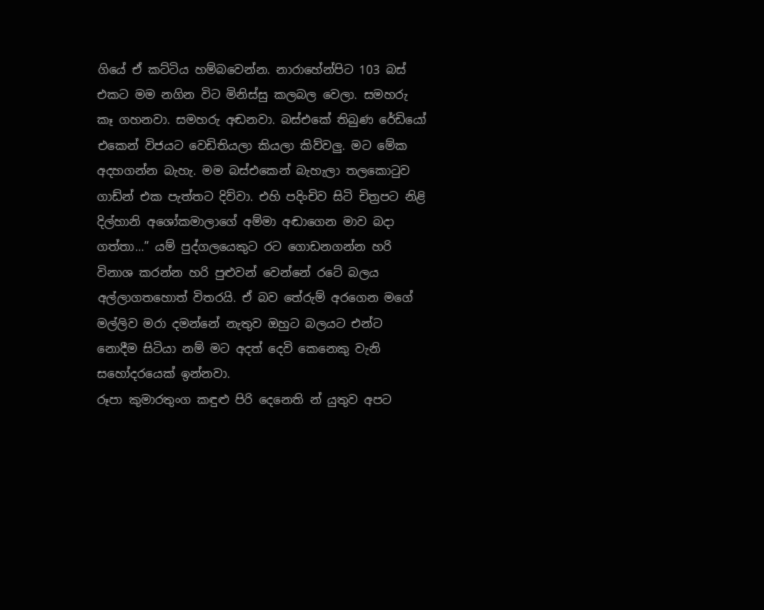ගියේ ඒ කට්ටිය හම්බවෙන්න. නාරාහේන්පිට 103 බස් එකට මම නගින විට මිනිස්සු කලබල වෙලා. සමහරු කෑ ගහනවා. සමහරු අඬනවා. බස්එකේ තිබුණ රේඩියෝ එකෙන් විජයට වෙඩිතියලා කියලා කිව්වලු. මට මේක අදහගන්න බැහැ. මම බස්එකෙන් බැහැලා තලකොටුව ගාඩ්න් එක පැත්තට දිව්වා. එහි පදිංචිව සිටි චිත්‍රපට නිළි දිල්හානි අශෝකමාලාගේ අම්මා අඬාගෙන මාව බදා ගත්තා...” යම් පුද්ගලයෙකුට රට ගොඩනගන්න හරි විනාශ කරන්න හරි පුළුවන් වෙන්නේ රටේ බලය අල්ලාගතහොත් විතරයි. ඒ බව තේරුම් අරගෙන මගේ මල්ලිව මරා දමන්නේ නැතුව ඔහුට බලයට එන්ට නොදීම සිටියා නම් මට අදත් දෙවි කෙනෙකු වැනි සහෝදරයෙක් ඉන්නවා.
රූපා කුමාරතුංග කඳුළු පිරි දෙනෙති න් යුතුව අපට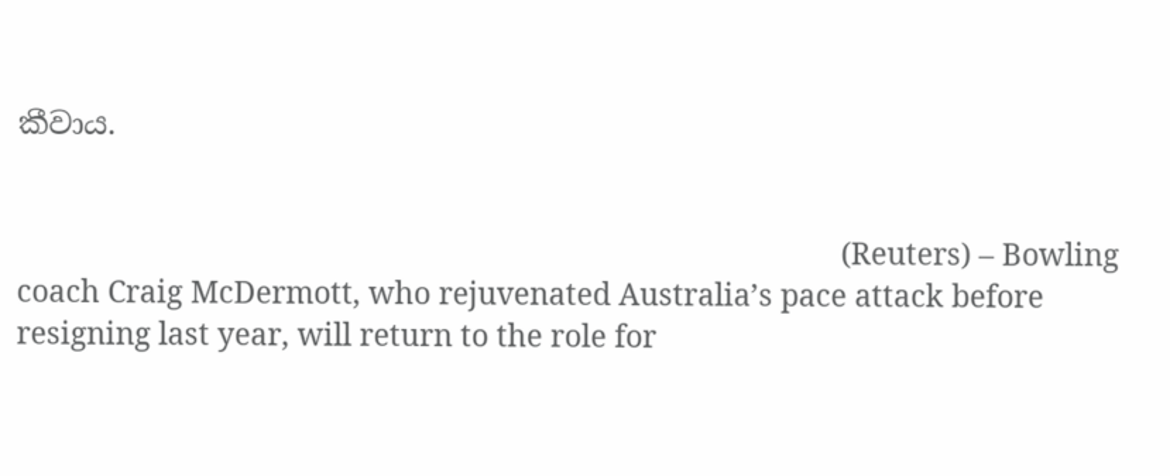කීවාය.


                                                                                                       (Reuters) – Bowling coach Craig McDermott, who rejuvenated Australia’s pace attack before resigning last year, will return to the role for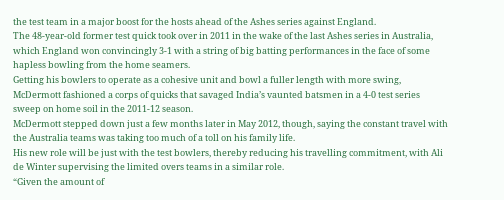the test team in a major boost for the hosts ahead of the Ashes series against England.
The 48-year-old former test quick took over in 2011 in the wake of the last Ashes series in Australia, which England won convincingly 3-1 with a string of big batting performances in the face of some hapless bowling from the home seamers.
Getting his bowlers to operate as a cohesive unit and bowl a fuller length with more swing, McDermott fashioned a corps of quicks that savaged India’s vaunted batsmen in a 4-0 test series sweep on home soil in the 2011-12 season.
McDermott stepped down just a few months later in May 2012, though, saying the constant travel with the Australia teams was taking too much of a toll on his family life.
His new role will be just with the test bowlers, thereby reducing his travelling commitment, with Ali de Winter supervising the limited overs teams in a similar role.
“Given the amount of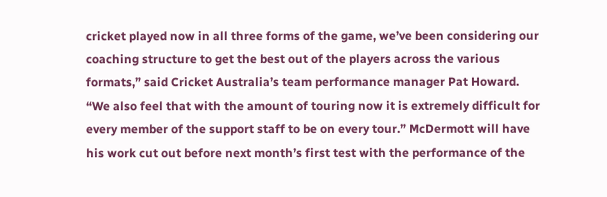cricket played now in all three forms of the game, we’ve been considering our coaching structure to get the best out of the players across the various formats,” said Cricket Australia’s team performance manager Pat Howard.
“We also feel that with the amount of touring now it is extremely difficult for every member of the support staff to be on every tour.” McDermott will have his work cut out before next month’s first test with the performance of the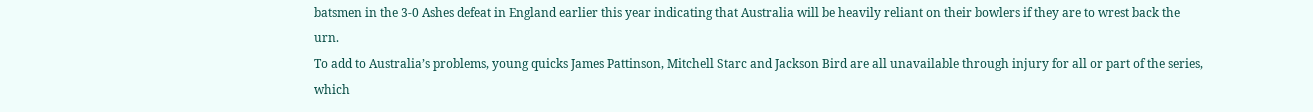batsmen in the 3-0 Ashes defeat in England earlier this year indicating that Australia will be heavily reliant on their bowlers if they are to wrest back the urn.
To add to Australia’s problems, young quicks James Pattinson, Mitchell Starc and Jackson Bird are all unavailable through injury for all or part of the series, which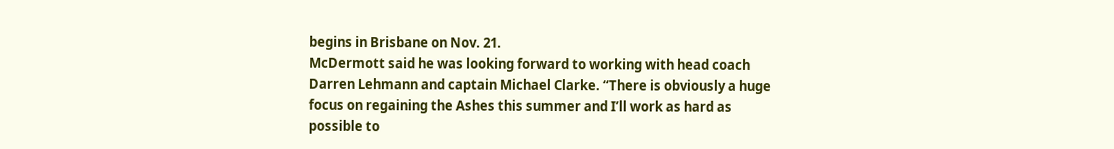begins in Brisbane on Nov. 21.
McDermott said he was looking forward to working with head coach Darren Lehmann and captain Michael Clarke. “There is obviously a huge focus on regaining the Ashes this summer and I’ll work as hard as possible to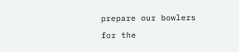prepare our bowlers for the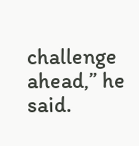challenge ahead,” he said.